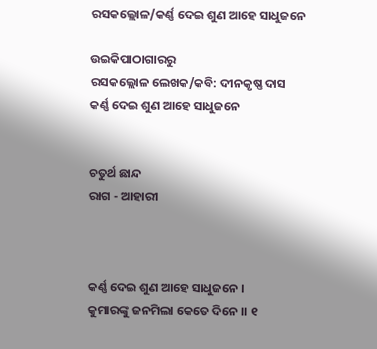ରସକଲ୍ଲୋଳ/କର୍ଣ୍ଣ ଦେଇ ଶୁଣ ଆହେ ସାଧୁଜନେ

ଉଇକିପାଠାଗାର‌ରୁ
ରସକଲ୍ଲୋଳ ଲେଖକ/କବି: ଦୀନକୃଷ୍ଣ ଦାସ
କର୍ଣ୍ଣ ଦେଇ ଶୁଣ ଆହେ ସାଧୁଜନେ


ଚତୁର୍ଥ ଛାନ୍ଦ
ରାଗ - ଆହାରୀ



କର୍ଣ୍ଣ ଦେଇ ଶୁଣ ଆହେ ସାଧୁଜନେ ।
କୁମାରଙ୍କୁ ଜନମିଲା କେତେ ଦିନେ ।। ୧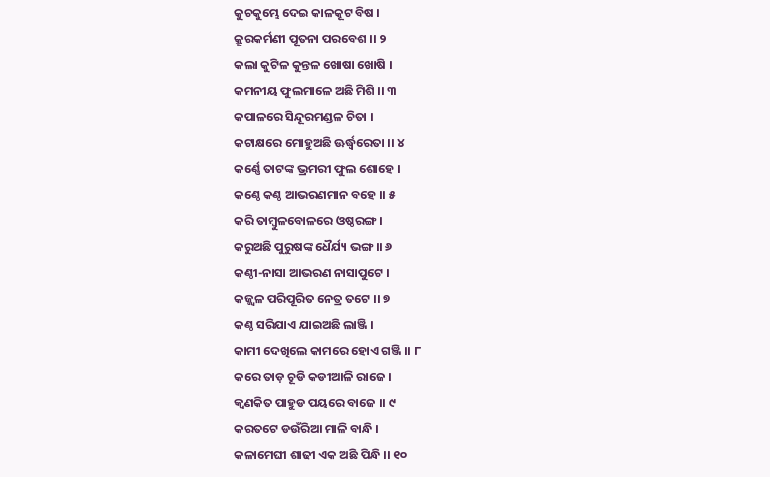କୁଚକୁମ୍ଭେ ଦେଇ କାଳକୂଟ ବିଷ ।
କ୍ରୂରକର୍ମଣୀ ପୂତନା ପରବେଶ ।। ୨
କଲା କୁଟିଳ କୁନ୍ତଳ ଖୋଷା ଖୋଷି ।
କମନୀୟ ଫୁଲମାଳେ ଅଛି ମିଶି ।। ୩
କପାଳରେ ସିନ୍ଦୂରମଣ୍ଡଳ ଚିତା ।
କଟାକ୍ଷରେ ମୋହୁଅଛି ଊର୍ଦ୍ଧ୍ଵରେତା ।। ୪
କର୍ଣ୍ଣେ ତାଟଙ୍କ ଭ୍ରମରୀ ଫୁଲ ଶୋହେ ।
କଣ୍ଠେ କଣ୍ଠ ଆଭରଣମାନ ବହେ ।। ୫
କରି ତାମ୍ଵୁଳବୋଳରେ ଓଷ୍ଠରଙ୍ଗ ।
କରୁଅଛି ପୁରୁଷଙ୍କ ଧୈର୍ଯ୍ୟ ଭଙ୍ଗ ।। ୬
କଣ୍ଠୀ-ନାସା ଆଭରଣ ନାସାପୁଟେ ।
କଜ୍ଜ୍ଵଳ ପରିପୂରିତ ନେତ୍ର ତଟେ ।। ୭
କଣ୍ଠ ସରିଯାଏ ଯାଇଅଛି ଲାଞ୍ଜି ।
କାମୀ ଦେଖିଲେ କାମରେ ହୋଏ ଗଞ୍ଜି ।। ୮
କରେ ତାଡ଼ ଚୂଡି କଡୀଆଳି ରାଜେ ।
କ୍ବଣକିତ ପାହୁଡ ପୟରେ ବାଜେ ।। ୯
କରତଟେ ଡଉଁରିଆ ମାଳି ବାନ୍ଧି ।
କଳାମେଘୀ ଶାଢୀ ଏକ ଅଛି ପିନ୍ଧି ।। ୧୦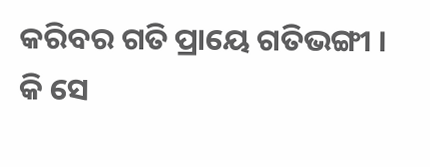କରିବର ଗତି ପ୍ରାୟେ ଗତିଭଙ୍ଗୀ ।
କି ସେ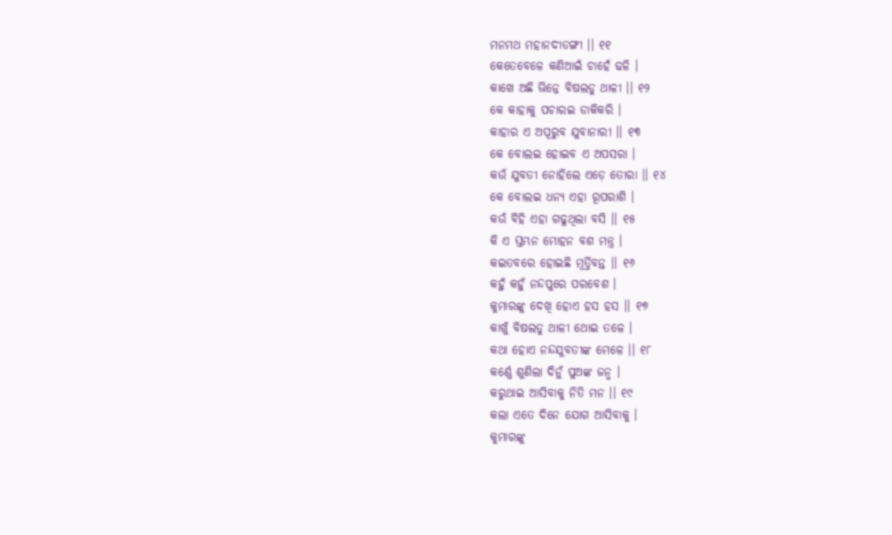ମନମଥ ମହାନଦୀଡଙ୍ଗୀ ।। ୧୧
କେତେବେଳେ କଣିଆଇଁ ଚାହେଁ ଢଳି ।
କାଖେ ଅଛି ଭିନ୍ନେ ବିଷଲଡୁ ଥାଳୀ ।। ୧୨
କେ କାହାକୁ ପଚାରଇ ଡାକିକରି ।
କାହାର ଏ ଅପୂରୁବ ଯୁବାନାରୀ ।। ୧୩
କେ ବୋଲଇ ହୋଇବ ଏ ଅପସରା ।
କଉଁ ଯୁବତୀ ନୋହିଲେ ଏଡ଼େ ତୋରା ।। ୧୪
କେ ବୋଲଇ ଧନ୍ୟ ଏହା ରୂପରାଶି ।
କଉଁ ବିହି ଏହା ଗଢୁଥିଲା ବସି ।। ୧୫
କି ଏ ସ୍ତମ୍ଭନ ମୋହନ ବଶ ମନ୍ତ୍ର ।
କଇତବରେ ହୋଇଛି ମୂର୍ତ୍ତିବନ୍ତ ।। ୧୬
କହୁଁ କହୁଁ ନନ୍ଦପୁରେ ପରବେଶ ।
କୁମାରଙ୍କୁ ଦେଖି ହୋଏ ହସ ହସ ।। ୧୭
କାଖୁଁ ବିଷଲଡୁ ଥାଳୀ ଥୋଇ ତଳେ ।
କଥା ହୋଏ ନନ୍ଦଯୁବତୀଙ୍କ ମେଳେ ।। ୧୮
କର୍ଣ୍ଣେ ଶୁଣିଲା ଦିନୁଁ ପୁଅଙ୍କ ଜନ୍ମ ।
କରୁଥାଇ ଆସିବାକୁ ନିତି ମନ ।। ୧୯
କଲା ଏତେ ଦିନେ ଯୋଗ ଆସିବାକୁ ।
କୁମାରଙ୍କୁ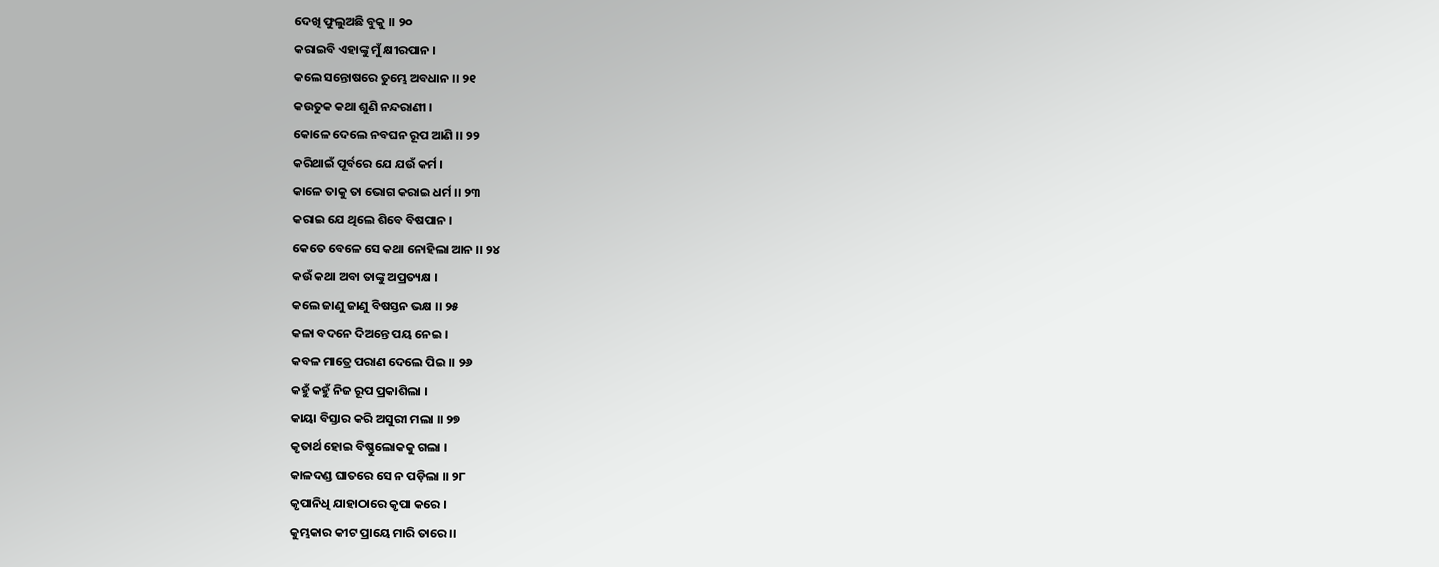ଦେଖି ଫୁଲୁଅଛି ବୁକୁ ।। ୨୦
କରାଇବି ଏହାଙ୍କୁ ମୁଁ କ୍ଷୀରପାନ ।
କଲେ ସନ୍ତୋଷରେ ତୁମ୍ଭେ ଅବଧାନ ।। ୨୧
କଉତୁକ କଥା ଶୁଣି ନନ୍ଦରାଣୀ ।
କୋଳେ ଦେଲେ ନବଘନ ରୂପ ଆଣି ।। ୨୨
କରିଥାଇଁ ପୂର୍ବରେ ଯେ ଯଉଁ କର୍ମ ।
କାଳେ ତାକୁ ତା ଭୋଗ କରାଇ ଧର୍ମ ।। ୨୩
କରାଇ ଯେ ଥିଲେ ଶିବେ ବିଷପାନ ।
କେତେ ବେଳେ ସେ କଥା ନୋହିଲା ଆନ ।। ୨୪
କଉଁ କଥା ଅବା ତାଙ୍କୁ ଅପ୍ରତ୍ୟକ୍ଷ ।
କଲେ ଜାଣୁ ଜାଣୁ ବିଷସ୍ତନ ଭକ୍ଷ ।। ୨୫
କଳା ବଦନେ ଦିଅନ୍ତେ ପୟ ନେଇ ।
କବଳ ମାତ୍ରେ ପରାଣ ଦେଲେ ପିଇ ।। ୨୬
କହୁଁ କହୁଁ ନିଜ ରୂପ ପ୍ରକାଶିଲା ।
କାୟା ବିସ୍ତାର କରି ଅସୁରୀ ମଲା ।। ୨୭
କୃତାର୍ଥ ହୋଇ ବିଷ୍ଣୁଲୋକକୁ ଗଲା ।
କାଳଦଣ୍ଡ ଘାତରେ ସେ ନ ପଡ଼ିଲା ।। ୨୮
କୃପାନିଧି ଯାହାଠାରେ କୃପା କରେ ।
କୁମ୍ଭକାର କୀଟ ପ୍ରାୟେ ମାରି ତାରେ ।।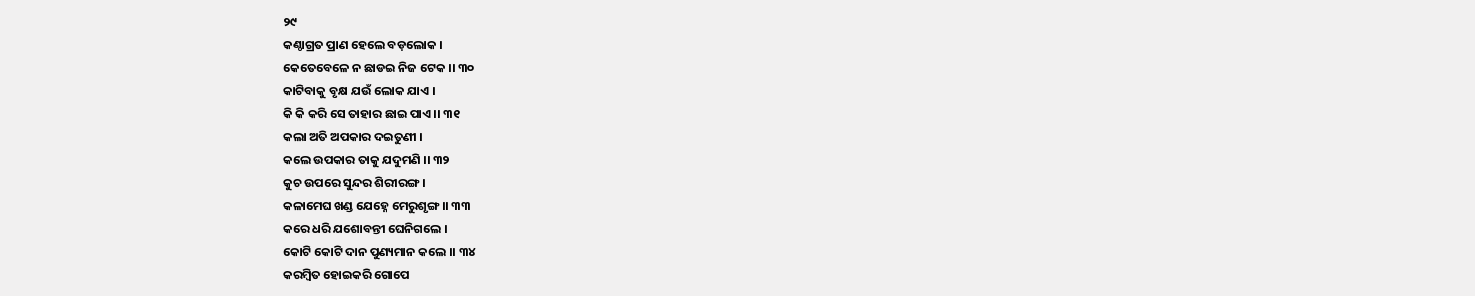୨୯
କଣ୍ଠାଗ୍ରତ ପ୍ରାଣ ହେଲେ ବଡ଼ଲୋକ ।
କେତେବେଳେ ନ ଛାଡଇ ନିଜ ଟେକ ।। ୩୦
କାଟିବାକୁ ବୃକ୍ଷ ଯଉଁ ଲୋକ ଯାଏ ।
କି କି କରି ସେ ତାହାର ଛାଇ ପାଏ ।। ୩୧
କଲା ଅତି ଅପକାର ଦଇତୁଣୀ ।
କଲେ ଉପକାର ତାକୁ ଯଦୁମଣି ।। ୩୨
କୁଚ ଉପରେ ସୁନ୍ଦର ଶିରୀରଙ୍ଗ ।
କଳାମେଘ ଖଣ୍ଡ ଯେହ୍ନେ ମେରୁଶୃଙ୍ଗ ।। ୩୩
କରେ ଧରି ଯଶୋବନ୍ତୀ ଘେନିଗଲେ ।
କୋଟି କୋଟି ଦାନ ପୁଣ୍ୟମାନ କଲେ ।। ୩୪
କରମ୍ଵିତ ହୋଇକରି ଗୋପେ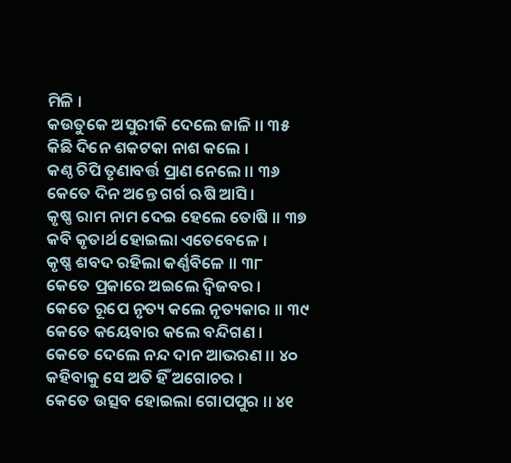ମିଳି ।
କଉତୁକେ ଅସୁରୀକି ଦେଲେ ଜାଳି ।। ୩୫
କିଛି ଦିନେ ଶକଟକା ନାଶ କଲେ ।
କଣ୍ଠ ଚିପି ତୃଣାବର୍ତ୍ତ ପ୍ରାଣ ନେଲେ ।। ୩୬
କେତେ ଦିନ ଅନ୍ତେ ଗର୍ଗ ଋଷି ଆସି ।
କୃଷ୍ଣ ରାମ ନାମ ଦେଇ ହେଲେ ତୋଷି ।। ୩୭
କବି କୃତାର୍ଥ ହୋଇଲା ଏତେବେଳେ ।
କୃଷ୍ଣ ଶବଦ ରହିଲା କର୍ଣ୍ଣବିଳେ ।। ୩୮
କେତେ ପ୍ରକାରେ ଅଇଲେ ଦ୍ଵିଜବର ।
କେତେ ରୂପେ ନୃତ୍ୟ କଲେ ନୃତ୍ୟକାର ।। ୩୯
କେତେ କୟେବାର କଲେ ବନ୍ଦିଗଣ ।
କେତେ ଦେଲେ ନନ୍ଦ ଦାନ ଆଭରଣ ।। ୪୦
କହିବାକୁ ସେ ଅତି ହିଁ ଅଗୋଚର ।
କେତେ ଉତ୍ସବ ହୋଇଲା ଗୋପପୁର ।। ୪୧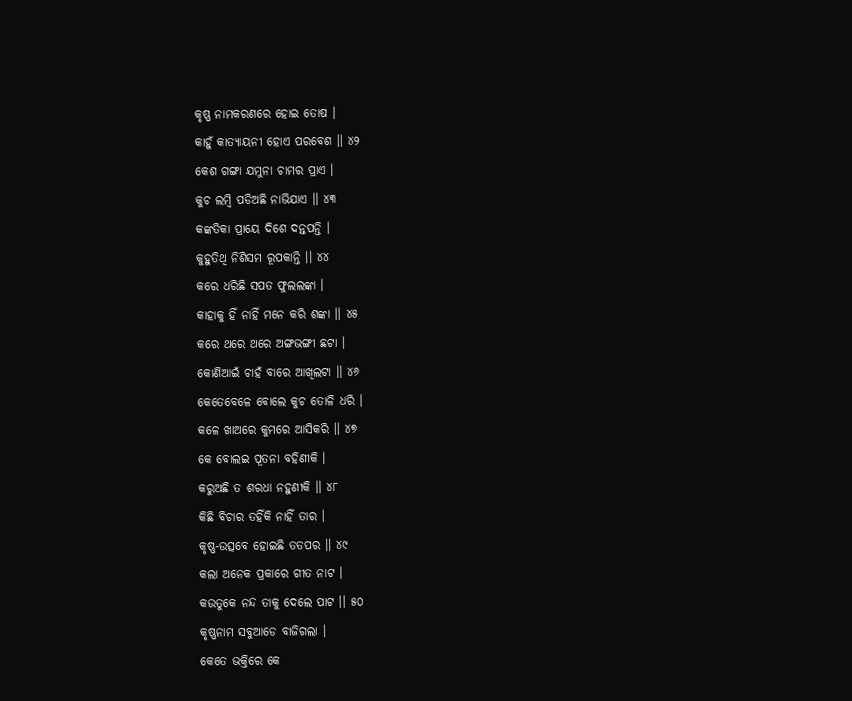କୃଷ୍ଣ ନାମକରଣରେ ହୋଇ ତୋଷ ।
କାହୁଁ କାତ୍ୟାୟନୀ ହୋଏ ପରବେଶ ।। ୪୨
କେଶ ଗଙ୍ଗା ଯମୁନା ଚାମର ପ୍ରାଏ ।
କୁଚ ଲମ୍ଵି ପଡିଅଛି ନାଭିଯାଏ ।। ୪୩
କଙ୍କତିକା ପ୍ରାୟେ ଦିଶେ ଦନ୍ତପନ୍ତି ।
କୁହୁତିଥି ନିଶିସମ ରୂପକାନ୍ତି ।। ୪୪
କରେ ଧରିଛି ସପତ ଫୁଲଲଙ୍କା ।
କାହାକୁ ହିଁ ନାହିଁ ମନେ କରି ଶଙ୍କା ।। ୪୫
କରେ ଥରେ ଥରେ ଅଙ୍ଗଭଙ୍ଗୀ ଛଟା ।
କୋଣିଆଇଁ ଚାହଁ ବାରେ ଆଖିଲଟା ।। ୪୬
କେତେବେଳେ ବୋଲେ କୁଚ ତୋଳି ଧରି ।
କଳେ ଖାଅରେ କୁମରେ ଆସିକରି ।। ୪୭
କେ ବୋଲଇ ପୂତନା ବହିଣୀକି ।
କରୁଅଛି ତ ଶରଧା ନହୁଣୀକି ।। ୪୮
କିଛି ବିଚାର ତହିଁକି ନାହିଁ ତାର ।
କୃଷ୍ଣ-ଉତ୍ସବେ ହୋଇଛି ତତପର ।। ୪୯
କଲା ଅନେକ ପ୍ରକାରେ ଗୀତ ନାଟ ।
କଉତୁକେ ନନ୍ଦ ତାକୁ ଦେଲେ ପାଟ ।। ୫୦
କୃଷ୍ଣନାମ ସବୁଆଡେ ବାଜିଗଲା ।
କେତେ ଭକ୍ତିରେ କେ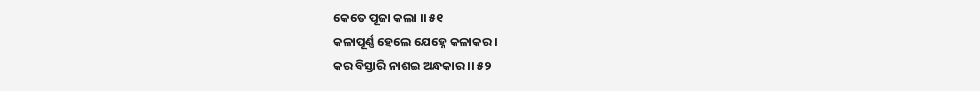କେତେ ପୂଜା କଲା ।। ୫୧
କଳାପୂର୍ଣ୍ଣ ହେଲେ ଯେହ୍ନେ କଳାକର ।
କର ବିସ୍ତାରି ନାଶଇ ଅନ୍ଧକାର ।। ୫୨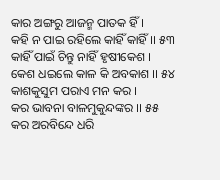କାର ଅଙ୍ଗରୁ ଆଜନ୍ମ ପାତକ ହିଁ ।
କହି ନ ପାଇ ରହିଲେ କାହିଁ କାହିଁ ।। ୫୩
କାହିଁ ପାଇଁ ଚିନ୍ତୁ ନାହିଁ ହୃଷୀକେଶ ।
କେଶ ଧଇଲେ କାଳ କି ଅବକାଶ ।। ୫୪
କାଶକୁସୁମ ପରାଏ ମନ କର ।
କର ଭାବନା ବାଳମୁକୁନ୍ଦଙ୍କର ।। ୫୫
କର ଅରବିନ୍ଦେ ଧରି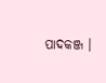ପାଦକଞ୍ଜ ।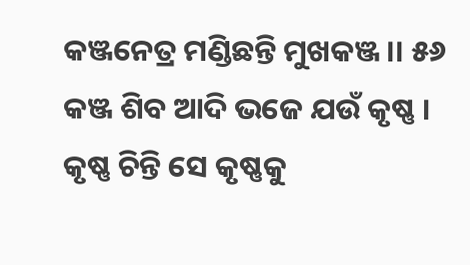କଞ୍ଜନେତ୍ର ମଣ୍ଡିଛନ୍ତି ମୁଖକଞ୍ଜ ।। ୫୬
କଞ୍ଜ ଶିବ ଆଦି ଭଜେ ଯଉଁ କୃଷ୍ଣ ।
କୃଷ୍ଣ ଚିନ୍ତି ସେ କୃଷ୍ଣକୁ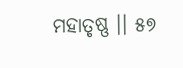ମହାତୃଷ୍ଣ ।। ୫୭